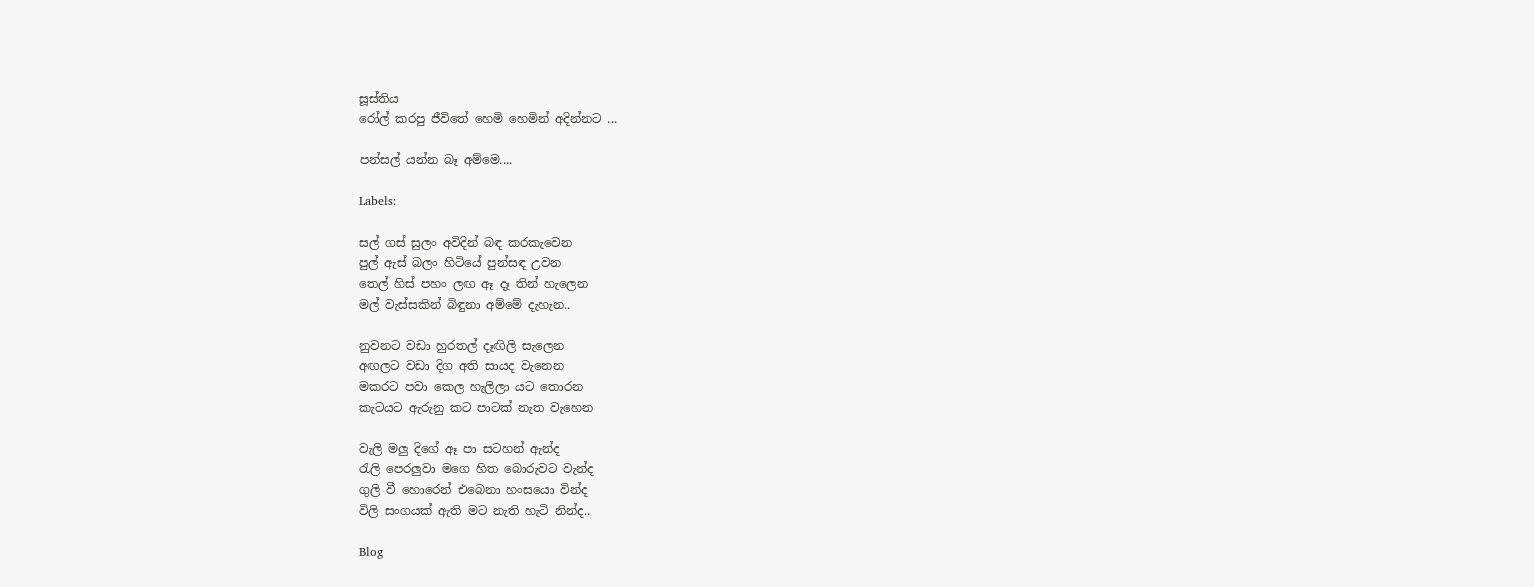සූස්තිය
රෝල් කරපු ජීවිතේ හෙමි හෙමින් අදින්නට ...

පන්සල් යන්න බෑ අම්මෙ....

Labels:

සල් ගස් සුලං අවිදින් බඳ කරකැවෙන
පුල් ඇස් බලං හිටියේ පුන්සඳ උවන
තෙල් හිස් පහං ලඟ ඈ දෑ තින් හැලෙන
මල් වැස්සකින් බිඳුනා අම්මේ දැහැන..

නුවනට වඩා හුරතල් දෑඟිලි සැලෙන
අඟලට වඩා දිග අති සායද වැනෙන
මකරට පවා කෙල හැලිලා යට තොරන
කැටයට ඇරුනු කට පාටක් නැත වැහෙන

වැලි මලු දිගේ ඈ පා සටහන් ඇන්ද
රැලි පෙරලුවා මගෙ හිත බොරුවට වැන්ද
ගුලි වී හොරෙන් එබෙනා හංසයො වින්ද
විලි සංගයක් ඇති මට නැති හැටි නින්ද..

Blog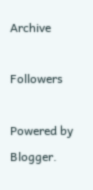Archive

Followers

Powered by Blogger.